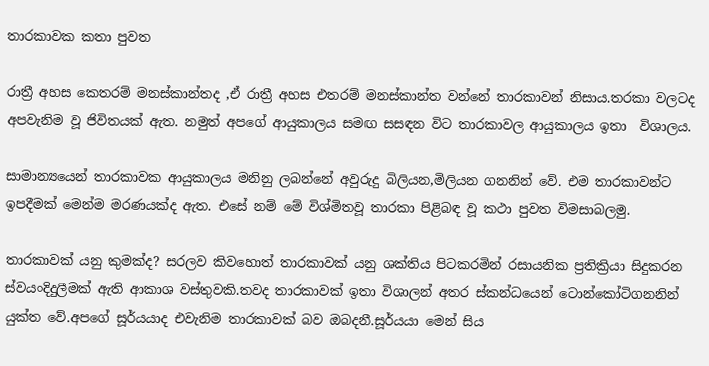තාරකාවක කතා පුවත

රාත්‍රී අහස කෙතරම් මනස්කාන්තද ,ඒ රාත්‍රී අහස එතරම් මනස්කාන්ත වන්නේ තාරකාවන් නිසාය.තරකා වලටද අපවැනිම වූ ජිවිතයක් ඇත. නමුත් අපගේ ආයුකාලය සමඟ සසඳන විට තාරකාවල ආයුකාලය ඉතා  විශාලය.

සාමාන්‍යයෙන් තාරකාවක ආයුකාලය මනිනු ලබන්නේ අවුරුදු බිලියන,මිලියන ගනනින් වේ. එම තාරකාවන්ට  ඉපදීමක් මෙන්ම මරණයක්ද ඇත. එසේ නම් මේ විශ්මිතවූ තාරකා පිළිබඳ වූ කථා පුවත විමසාබලමු.

තාරකාවක් යනු කුමක්ද? සරලව කිවහොත් තාරකාවක් යනු ශක්තිය පිටකරමින් රසායනික ප්‍රතික්‍රියා සිදුකරන ස්වයංදිදුලීමක් ඇති ආකාශ වස්තුවකි.තවද තාරකාවක් ඉතා විශාලන් අතර ස්කන්ධයෙන් ටොන්කෝටිගනනින් යුක්ත වේ.අපගේ සූර්යයාද එවැනිම තාරකාවක් බව ඔබදනී.සූර්යයා මෙන් සිය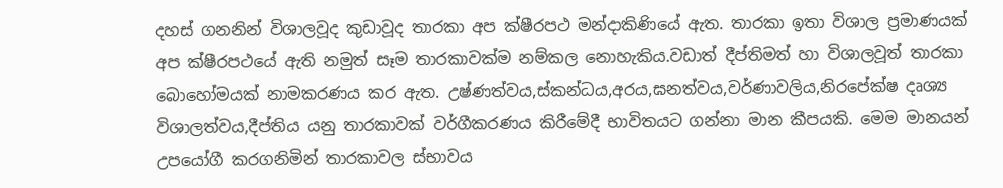දහස් ගනනින් විශාලවූද කුඩාවූද තාරකා අප ක්ෂීරපථ මන්දාකිණියේ ඇත. තාරකා ඉතා විශාල ප්‍රමාණයක් අප ක්ෂීරපථයේ ඇති නමුත් සෑම තාරකාවක්ම නම්කල නොහැකිය.වඩාත් දීප්තිමත් හා විශාලවූත් තාරකා බොහෝමයක් නාමකරණය කර ඇත. උෂ්ණත්වය,ස්කන්ධය,අරය,ඝනත්වය,වර්ණාවලිය,නිරපේක්ෂ දෘශ්‍ය විශාලත්වය,දීප්තිය යනු තාරකාවක් වර්ගීකරණය කිරීමේදී භාවිතයට ගන්නා මාන කීපයකි. මෙම මානයන් උපයෝගී කරගනිමින් තාරකාවල ස්භාවය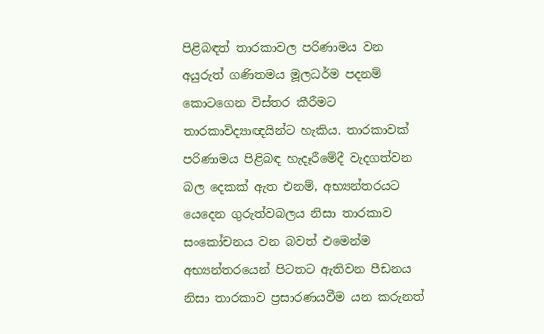පිළිබඳත් තාරකාවල පරිණාමය වන අයුරුත් ගණිතමය මූලධර්ම පදනම් කොටගෙන විස්තර කීරීමට තාරකාවිද්‍යාඥයින්ට හැකිය. තාරකාවක් පරිණාමය පිළිබඳ හැදෑරීමේදී වැදගත්වන බල දෙකක් ඇත එනම්, අභ්‍යන්තරයට යෙදෙන ගුරුත්වබලය නිසා තාරකාව සංකෝචනය වන බවත් එමෙන්ම අභ්‍යන්තරයෙන් පිටතට ඇතිවන පීඩනය නිසා තාරකාව ප්‍රසාරණයවීම යන කරුනත්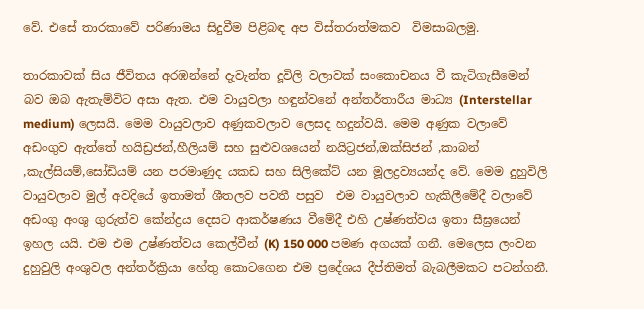වේ. එසේ තාරකාවේ පරිණාමය සිදුවීම පිළිබඳ අප විස්තරාත්මකව  විමසාබලමු.

තාරකාවක් සිය ජීවිතය අරඹන්නේ දැවැන්ත දූවිලි වලාවක් සංකොචනය වී කැටිගැසීමෙන් බව ඔබ ඇතැම්විට අසා ඇත. එම වායුවලා හඳුන්වනේ අන්තර්තාරීය මාධ්‍ය (Interstellar medium) ලෙසයි. මෙම වායුවලාව අණුකවලාව ලෙසද හදුන්වයි. මෙම අණුක වලාවේ අඩංගුව ඇත්තේ හයිඩ්‍රජන්,හීලියම් සහ සුළුවශයෙන් නයිට්‍රජන්,ඔක්සිජන් ,කාබන් ,කැල්සියම්,සෝඩියම් යන පරමාණුද යකඩ සහ සිලිකේට් යන මූලද්‍රව්‍යයන්ද වේ. මෙම දුහුවිලි වායුවලාව මුල් අවදියේ ඉතාමත් ශීතලව පවතී පසුව  එම වායුවලාව හැකිලීමේදී වලාවේ අඩංගු අංශු ගුරුත්ව කේන්ද්‍රය දෙසට ආකර්ෂණය වීමේදී එහි උෂ්ණත්වය ඉතා සීඝ්‍රයෙන්  ඉහල යයි. එම එම උෂ්ණත්වය කෙල්වීන් (K) 150 000 පමණ අගයක් ගනී. මෙලෙස ලංවන දුහුවුලි අංශුවල අන්තර්ක්‍රියා හේතු කොටගෙන එම ප්‍රදේශය දීප්තිමත් බැබලීමකට පටන්ගනී.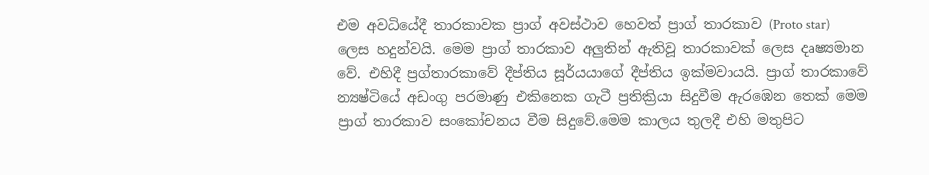එම අවධියේදී තාරකාවක ප්‍රාග් අවස්ථාව හෙවත් ප්‍රාග් තාරකාව (Proto star) ලෙස හදුන්වයි. මෙම ප්‍රාග් තාරකාව අලුතින් ඇතිවූ තාරකාවක් ලෙස දෘෂ්‍යමාන වේ. එහිදී ප්‍රග්තාරකාවේ දීප්තිය සූර්යයාගේ දීප්තිය ඉක්මවායයි. ප්‍රාග් තාරකාවේ න්‍යෂ්ටියේ අඩංගු පරමාණු එකිනෙක ගැටී ප්‍රතික්‍රියා සිදුවීම ඇරඹෙන තෙක් මෙම ප්‍රාග් තාරකාව සංකෝචනය වීම සිදුවේ.මෙම කාලය තුලදී එහි මතුපිට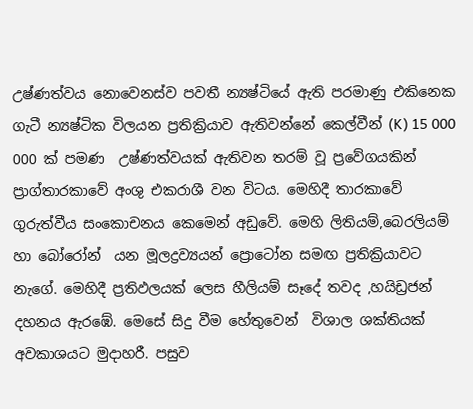උෂ්ණත්වය නොවෙනස්ව පවතී න්‍යෂ්ටියේ ඇති පරමාණු එකිනෙක ගැටී න්‍යෂ්ටික විලයන ප්‍රතික්‍රියාව ඇතිවන්නේ කෙල්වීන් (K) 15 000 000 ක් පමණ  උෂ්ණත්වයක් ඇතිවන තරම් වූ ප්‍රවේගයකින් ප්‍රාග්තාරකාවේ අංශු එකරාශී වන විටය. මෙහිදී තාරකාවේ ගුරුත්වීය සංකොචනය කෙමෙන් අඩුවේ. මෙහි ලිතියම්,බෙරලියම් හා බෝරෝන්  යන මූලද්‍රව්‍යයන් ප්‍රොටෝන සමඟ ප්‍රතික්‍රියාවට නැගේ. මෙහිදී ප්‍රතිඵලයක් ලෙස හීලියම් සෑදේ තවද ,හයිඩ්‍රජන් දහනය ඇරඹේ. මෙසේ සිදු වීම හේතුවෙන්  විශාල ශක්තියක් අවකාශයට මුදාහරී. පසුව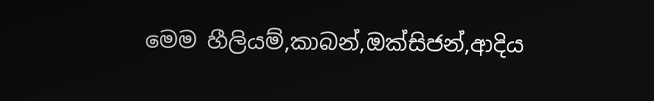මෙම හීලියම්,කාබන්,ඔක්සිජන්,ආදිය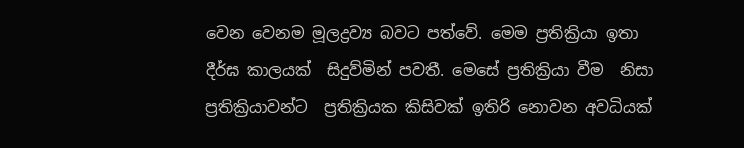වෙන වෙනම මූලද්‍රව්‍ය බවට පත්වේ. මෙම ප්‍රතික්‍රියා ඉතා දීර්ඝ කාලයක්  සිදුව්මින් පවතී. මෙසේ ප්‍රතික්‍රියා වීම  නිසා ප්‍රතික්‍රියාවන්ට  ප්‍රතික්‍රියක කිසිවක් ඉතිරි නොවන අවධියක්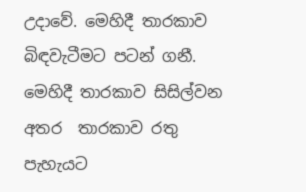උදාවේ. මෙහිදී තාරකාව බිඳවැටීමට පටන් ගනී. මෙහිදී තාරකාව සිසිල්වන අතර  තාරකාව රතු පැහැයට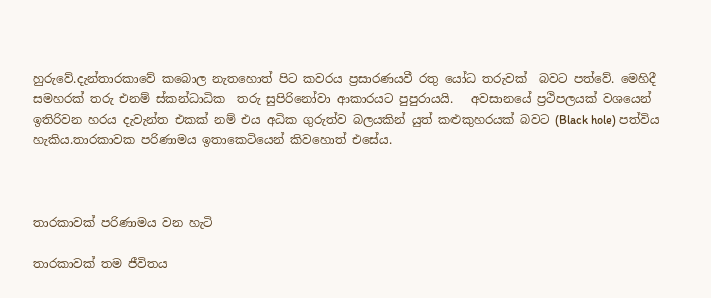හුරුවේ.දැන්තාරකාවේ කබොල නැතහොත් පිට කවරය ප්‍රසාරණයවී රතු යෝධ තරුවක්  බවට පත්වේ. මෙහිදී සමහරක් තරු එනම් ස්කන්ධාධික  තරු සුපිරිනෝවා ආකාරයට පුපුරායයි.   අවසානයේ ප්‍රථිපලයක් වශයෙන් ඉතිරිවන හරය දැවැන්ත එකක් නම් එය අධික ගුරුත්ව බලයකින් යුත් කළුකුහරයක් බවට (Black hole) පත්විය හැකිය.තාරකාවක පරිණාමය ඉතාකෙටියෙන් කිවහොත් එසේය.



තාරකාවක් පරිණාමය වන හැටි

තාරකාවක් තම ජීවිතය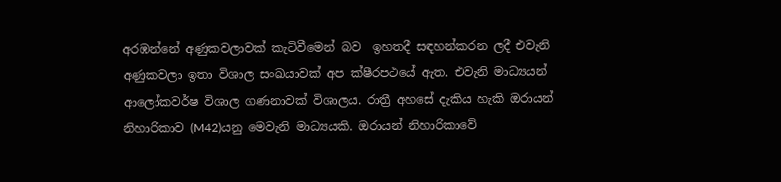අරඹන්නේ අණුකවලාවක් කැටිවීමෙන් බව  ඉහතදී සඳහන්කරන ලදී එවැනි අණුකවලා ඉතා විශාල සංඛයාවක් අප ක්ෂීරපථයේ ඇත. එවැනි මාධ්‍යයන් ආලෝකවර්ෂ විශාල ගණනාවක් විශාලය. රාත්‍රී අහසේ දැකිය හැකි ඔරායන් නිහාරිකාව (M42)යනු මෙවැනි මාධ්‍යයකි. ඔරායන් නිහාරිකාවේ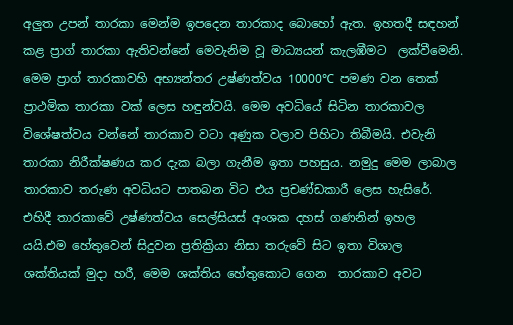අලුත උපන් තාරකා මෙන්ම ඉපදෙන තාරකාද බොහෝ ඇත. ඉහතදී සඳහන් කළ ප්‍රාග් තාරකා ඇතිවන්නේ මෙවැනිම වූ මාධ්‍යයන් කැලඹීමට  ලක්වීමෙනි. මෙම ප්‍රාග් තාරකාවහි අභ්‍යන්තර උෂ්ණත්වය 10000℃ පමණ වන තෙක් ප්‍රාථමික තාරකා වක් ලෙස හඳුන්වයි. මෙම අවධියේ සිටින තාරකාවල  විශේෂත්වය වන්නේ තාරකාව වටා අණුක වලාව පිහිටා තිබීමයි. එවැනි තාරකා නිරීක්ෂණය කර දැක බලා ගැනීම ඉතා පහසුය. නමුදු මෙම ලාබාල  තාරකාව තරුණ අවධියට පාතබන විට එය ප්‍රචණ්ඩකාරී ලෙස හැසිරේ. එහිදී තාරකාවේ උෂ්ණත්වය සෙල්සියස් අංශක දහස් ගණනින් ඉහල යයි.එම හේතුවෙන් සිදුවන ප්‍රතික්‍රියා නිසා තරුවේ සිට ඉතා විශාල ශක්තියක් මුදා හරී, මෙම ශක්තිය හේතුකොට ගෙන  තාරකාව අවට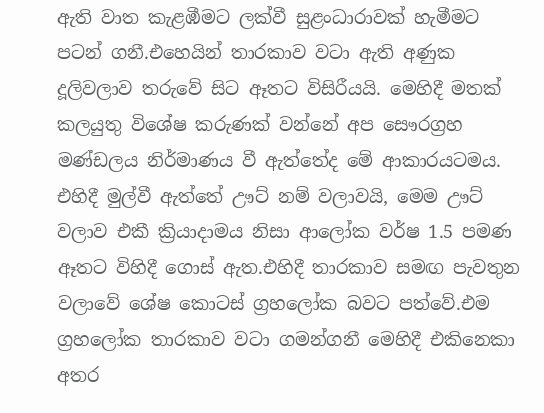ඇති වාත කැළඹීමට ලක්වී සුළංධාරාවක් හැමීමට පටන් ගනී.එහෙයින් තාරකාව වටා ඇති අණුක දූලිවලාව තරුවේ සිට ඈතට විසිරීයයි. මෙහිදී මතක් කලයුතු විශේෂ කරුණක් වන්නේ අප සෞරග්‍රහ මණ්ඩලය නිර්මාණය වී ඇත්තේද මේ ආකාරයටමය. එහිදී මුල්වී ඇත්තේ ඌට් නම් වලාවයි, මෙම ඌට් වලාව එකී ක්‍රියාදාමය නිසා ආලෝක වර්ෂ 1.5 පමණ ඈතට විහිදී ගොස් ඇත.එහිදී තාරකාව සමඟ පැවතුන වලාවේ ශේෂ කොටස් ග්‍රහලෝක බවට පත්වේ.එම ග්‍රහලෝක තාරකාව වටා ගමන්ගනී මෙහිදී එකිනෙකා අතර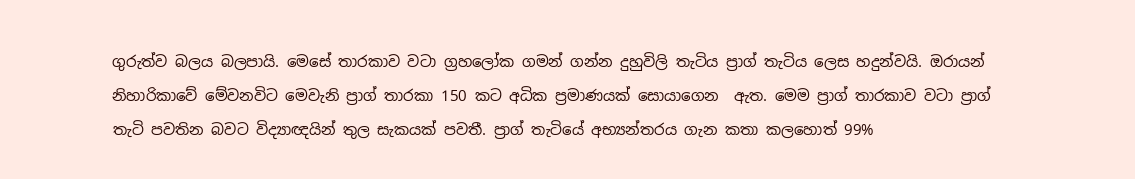ගුරුත්ව බලය බලපායි. මෙසේ තාරකාව වටා ග්‍රහලෝක ගමන් ගන්න දුහුවිලි තැටිය ප්‍රාග් තැටිය ලෙස හදුන්වයි. ඔරායන් නිහාරිකාවේ මේවනවිට මෙවැනි ප්‍රාග් තාරකා 150 කට අධික ප්‍රමාණයක් සොයාගෙන  ඇත. මෙම ප්‍රාග් තාරකාව වටා ප්‍රාග් තැටි පවතින බවට විද්‍යාඥයින් තුල සැකයක් පවතී. ප්‍රාග් තැටියේ අභ්‍යන්තරය ගැන කතා කලහොත් 99%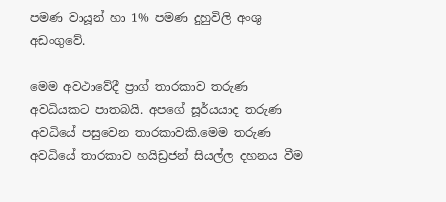පමණ වායූන් හා 1% පමණ දුහුවිලි අංශු අඩංගුවේ.

මෙම අවථාවේදී ප්‍රාග් තාරකාව තරුණ අවධියකට පාතබයි. අපගේ සූර්යයාද තරුණ අවධියේ පසුවෙන තාරකාවකි.මෙම තරුණ අවධියේ තාරකාව හයිඩ්‍රජන් සියල්ල දහනය වීම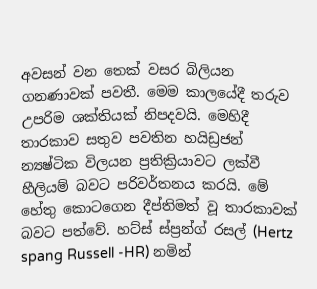අවසන් වන තෙක් වසර බිලියන ගනණාවක් පවතී. මෙම කාලයේදී තරුව උපරිම ශක්තියක් නිපදවයි. මෙහිදී තාරකාව සතුව පවතින හයිඩ්‍රජන් න්‍යෂ්ටික විලයන ප්‍රතික්‍රියාවට ලක්වී හීලියම් බවට පරිවර්තනය කරයි. මේ හේතු කොටගෙන දීප්තිමත් වූ තාරකාවක් බවට පත්වේ. හට්ස් ස්ප්‍රන්ග් රසල් (Hertz spang Russell -HR) නමින්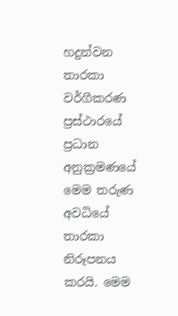හදුන්වන තාරකා වර්ගීකරණ ප්‍රස්ථාරයේ ප්‍රධාන අනුක්‍රමණයේ මෙම තරුණ අවධියේ තාරකා නිරූපනය කරයි. මෙම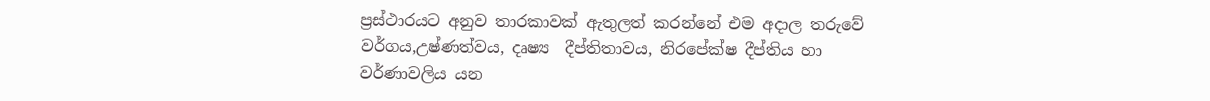ප්‍රස්ථාරයට අනුව තාරකාවක් ඇතුලත් කරන්නේ එම අදාල තරුවේ වර්ගය,උෂ්ණත්වය, දෘෂ්‍ය  දීප්තිතාවය, නිරපේක්ෂ දීප්තිය හා වර්ණාවලිය යන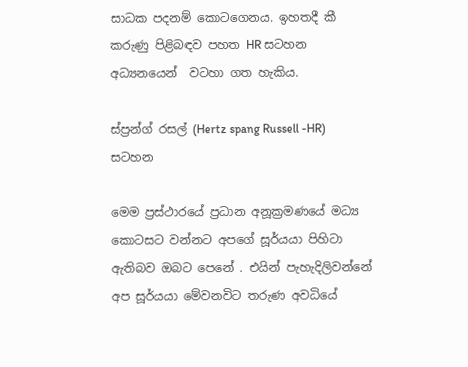සාධක පදනම් කොටගෙනය. ඉහතදී කී කරුණු පිළිබඳව පහත HR සටහන අධ්‍යනයෙන්  වටහා ගත හැකිය.

ස්ප්‍රන්ග් රසල් (Hertz spang Russell -HR) සටහන

මෙම ප්‍රස්ථාරයේ ප්‍රධාන අනූක්‍රමණයේ මධ්‍ය කොටසට වන්නට අපගේ සූර්යයා පිහිටා ඇතිබව ඔබට පෙනේ . එයින් පැහැදිලිවන්නේ  අප සූර්යයා මේවනවිට තරුණ අවධියේ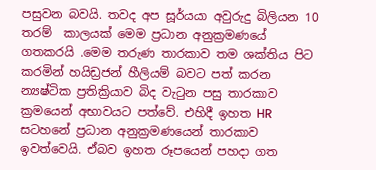පසුවන බවයි. තවද අප සූර්යයා අවුරුදු බිලියන 10 තරම්  කාලයක් මෙම ප්‍රධාන අනුක්‍රමණයේ ගතකරයි .මෙම තරුණ තාරකාව තම ශක්තිය පිට කරමින් හයිඩ්‍රජන් හීලියම් බවට පත් කරන න්‍යෂ්ටික ප්‍රතික්‍රියාව බිද වැටුන පසු තාරකාව ක්‍රමයෙන් අභාවයට පත්වේ. එහිදී ඉහත HR සටහනේ ප්‍රධාන අනුක්‍රමණයෙන් තාරකාව ඉවත්වෙයි. ඒබව ඉහත රූපයෙන් පහදා ගත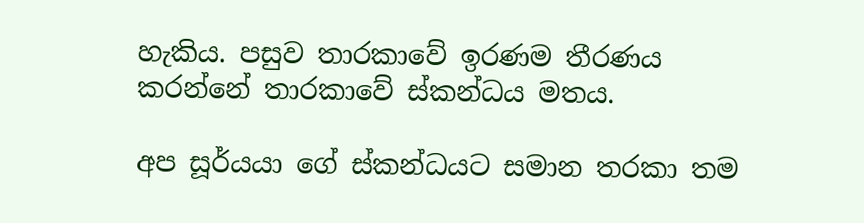හැකිය. පසුව තාරකාවේ ඉරණම තීරණය කරන්නේ තාරකාවේ ස්කන්ධය මතය.

අප සූර්යයා ගේ ස්කන්ධයට සමාන තරකා තම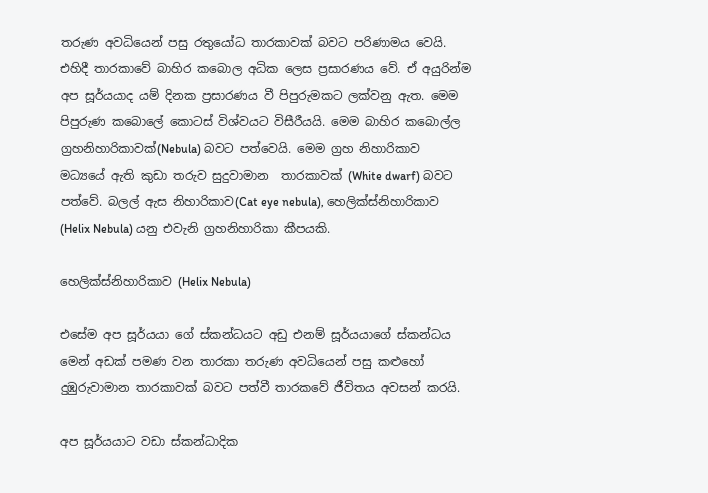තරුණ අවධියෙන් පසු රතුයෝධ තාරකාවක් බවට පරිණාමය වෙයි. එහිදී තාරකාවේ බාහිර කබොල අධික ලෙස ප්‍රසාරණය වේ. ඒ අයුරින්ම අප සූර්යයාද යම් දිනක ප්‍රසාරණය වී පිපුරුමකට ලක්වනු ඇත. මෙම පිපුරුණ කබොලේ කොටස් විශ්වයට විසීරීයයි. මෙම බාහිර කබොල්ල ග්‍රහනිහාරිකාවක්(Nebula) බවට පත්වෙයි. මෙම ග්‍රහ නිහාරිකාව මධ්‍යයේ ඇති කුඩා තරුව සුදුවාමාන  තාරකාවක් (White dwarf) බවට පත්වේ. බලල් ඇස නිහාරිකාව(Cat eye nebula), හෙලික්ස්නිහාරිකාව (Helix Nebula) යනු එවැනි ග්‍රහනිහාරිකා කීපයකි.

හෙලික්ස්නිහාරිකාව (Helix Nebula)

එසේම අප සූර්යයා ගේ ස්කන්ධයට අඩු එනම් සූර්යයාගේ ස්කන්ධය මෙන් අඩක් පමණ වන තාරකා තරුණ අවධියෙන් පසු කළුහෝ දුඹුරුවාමාන තාරකාවක් බවට පත්වී තාරකවේ ජීවිතය අවසන් කරයි.

අප සූර්යයාට වඩා ස්කන්ධාදික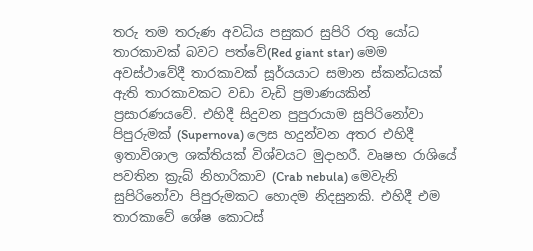තරු තම තරුණ අවධිය පසුකර සුපිරි රතු යෝධ තාරකාවක් බවට පත්වේ(Red giant star) මෙම අවස්ථාවේදී තාරකාවක් සූර්යයාට සමාන ස්කන්ධයක් ඇති තාරකාවකට වඩා වැඩි ප්‍රමාණයකින් ප්‍රසාරණයවේ. එහිදී සිදුවන පුපුරායාම සුපිරිනෝවා පිපුරුමක් (Supernova) ලෙස හදුන්වන අතර එහිදී  ඉතාවිශාල ශක්තියක් විශ්වයට මුදාහරී. වෘෂභ රාශියේ පවතින ක්‍රැබ් නිහාරිකාව (Crab nebula) මෙවැනි සුපිරිනෝවා පිපුරුමකට හොදම නිදසුනකි. එහිදී එම තාරකාවේ ශේෂ කොටස්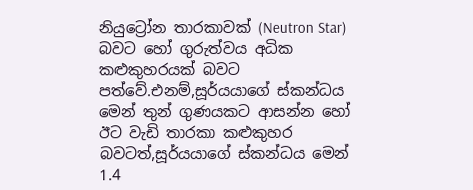නියුට්‍රෝන තාරකාවක් (Neutron Star) බවට හෝ ගුරුත්වය අධික කළුකුහරයක් බවට පත්වේ.එනම්,සූර්යයාගේ ස්කන්ධය මෙන් තුන් ගුණයකට ආසන්න හෝ ඊට වැඩි තාරකා කළුකුහර බවටත්,සූර්යයාගේ ස්කන්ධය මෙන් 1.4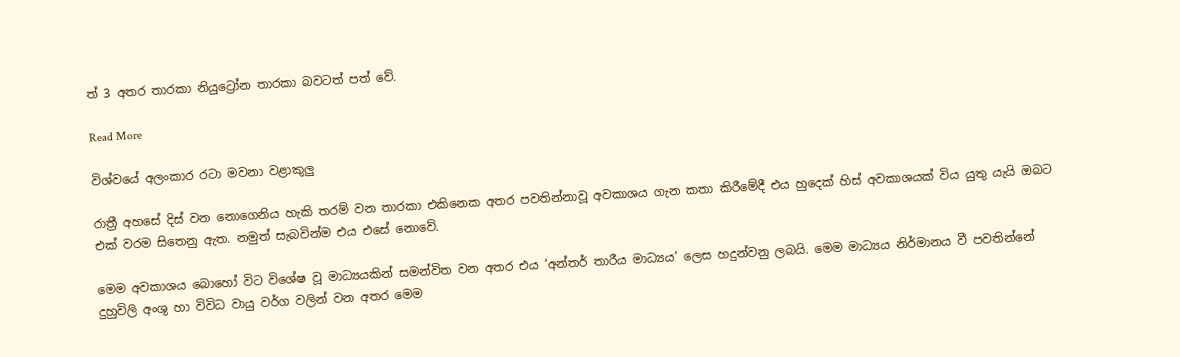ත් 3 අතර තාරකා නියුට්‍රෝන තාරකා බවටත් පත් වේ.

Read More

විශ්වයේ අලංකාර රටා මවනා වළාකුලු

රාත්‍රී අහසේ දිස් වන නොගෙනිය හැකි තරම් වන තාරකා එකිනෙක අතර පවතින්නාවූ අවකාශය ගැන කතා කිරීමේදී එය හුදෙක් හිස් අවකාශයක් විය යුතු යැයි ඔබට එක් වරම සිතෙනු ඇත. නමුත් සැබවින්ම එය එසේ නොවේ.

මෙම අවකාශය බොහෝ විට විශේෂ වූ මාධ්‍යයකින් සමන්විත වන අතර එය ‘අන්තර් තාරීය මාධ්‍යය’ ලෙස හදුන්වනු ලබයි. මෙම මාධ්‍යය නිර්මානය වී පවතින්නේ දුහුවිලි අංශු හා විවිධ වායු වර්ග වලින් වන අතර මෙම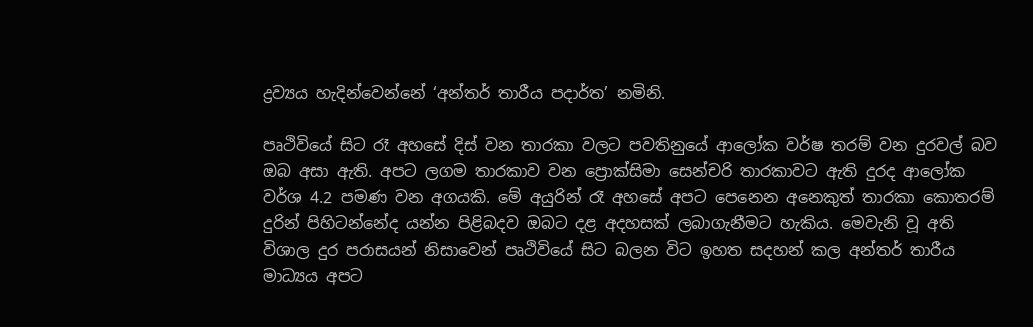ද්‍රව්‍යය හැදින්වෙන්නේ ‘අන්තර් තාරීය පදාර්ත’ නමිනි.

පෘථිවියේ සිට රෑ අහසේ දිස් වන තාරකා වලට පවතිනුයේ ආලෝක වර්ෂ තරම් වන දුරවල් බව ඔබ අසා ඇති. අපට ලගම තාරකාව වන ප්‍රොක්සිමා සෙන්චරි තාරකාවට ඇති දුරද ආලෝක වර්ශ 4.2 පමණ වන අගයකි. මේ අයුරින් රෑ අහසේ අපට පෙනෙන අනෙකුත් තාරකා කොතරම් දුරින් පිහිටන්නේද යන්න පිළිබදව ඔබට දළ අදහසක් ලබාගැනීමට හැකිය. මෙවැනි වූ අති විශාල දුර පරාසයන් නිසාවෙන් පෘථිවියේ සිට බලන විට ඉහත සදහන් කල අන්තර් තාරීය මාධ්‍යය අපට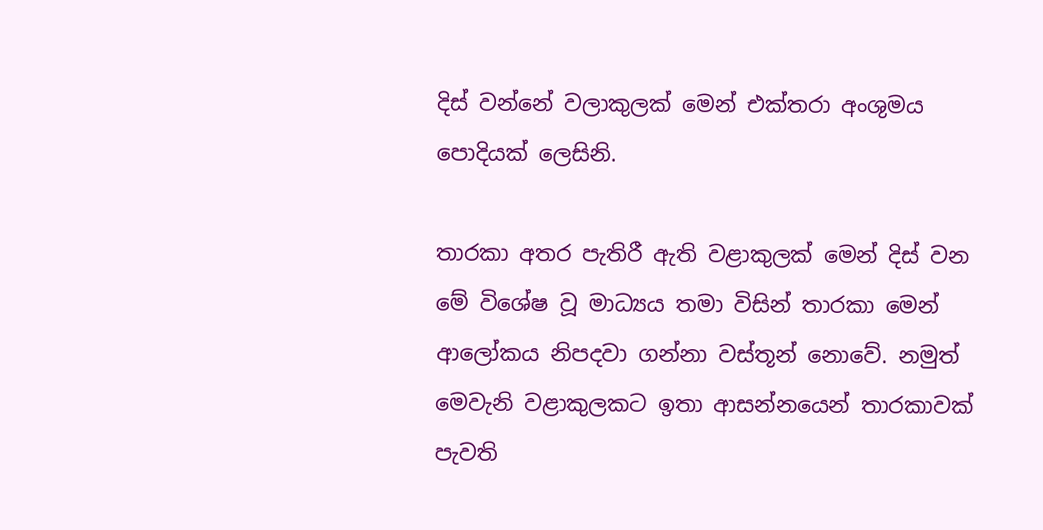දිස් වන්නේ වලාකුලක් මෙන් එක්තරා අංශුමය පොදියක් ලෙසිනි.

තාරකා අතර පැතිරී ඇති වළාකුලක් මෙන් දිස් වන මේ විශේෂ වූ මාධ්‍යය තමා විසින් තාරකා මෙන් ආලෝකය නිපදවා ගන්නා වස්තූන් නොවේ. නමුත් මෙවැනි වළාකුලකට ඉතා ආසන්නයෙන් තාරකාවක් පැවති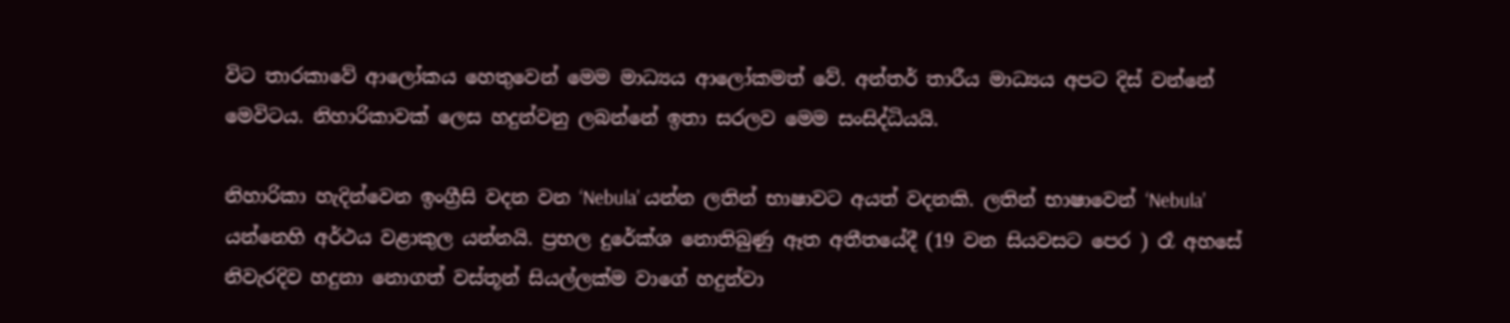විට තාරකාවේ ආලෝකය හෙතුවෙන් මෙම මාධ්‍යය ආලෝකමත් වේ. අන්තර් තාරීය මාධ්‍යය අපට දිස් වන්නේ මෙවිටය. නිහාරිකාවක් ලෙස හදුන්වනු ලබන්නේ ඉතා සරලව මෙම සංසිද්ධියයි.

නිහාරිකා හැදින්වෙන ඉංග්‍රීසි වදන වන ‘Nebula’ යන්න ලතින් භාෂාවට අයත් වදනකි. ලතින් භාෂාවෙන් ‘Nebula’ යන්නෙහි අර්ථය වළාකුල යන්නයි. ප්‍රභල දුරේක්ශ නොතිබුණු ඈත අතීතයේදී (19 වන සියවසට පෙර ) රෑ අහසේ නිවැරදිව හදුනා නොගත් වස්තූන් සියල්ලක්ම වාගේ හදුන්වා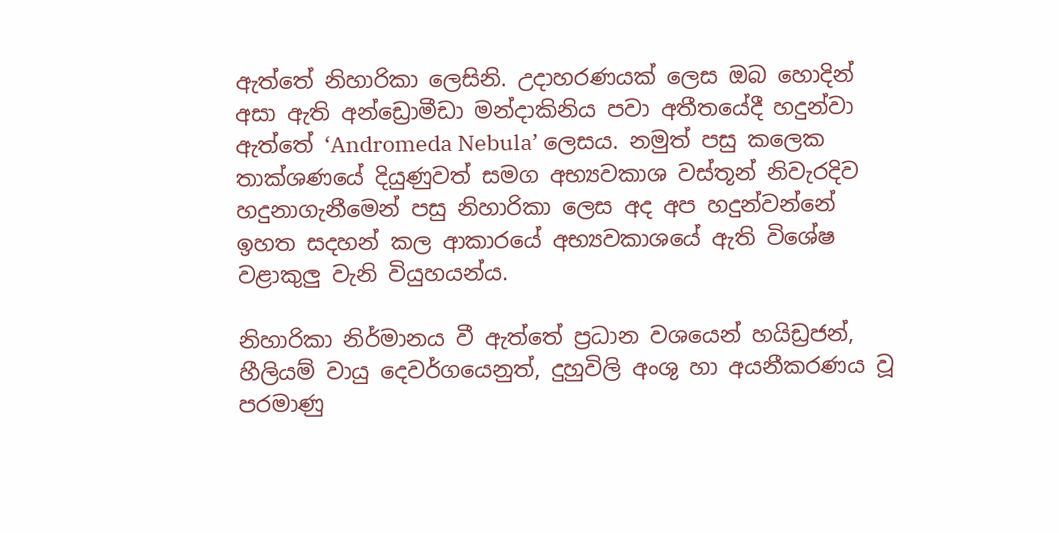ඇත්තේ නිහාරිකා ලෙසිනි. උදාහරණයක් ලෙස ඔබ හොදින් අසා ඇති අන්ඩ්‍රොමීඩා මන්දාකිනිය පවා අතීතයේදී හදුන්වා ඇත්තේ ‘Andromeda Nebula’ ලෙසය. නමුත් පසු කලෙක තාක්ශණයේ දියුණුවත් සමග අභ්‍යවකාශ වස්තූන් නිවැරදිව හදුනාගැනීමෙන් පසු නිහාරිකා ලෙස අද අප හදුන්වන්නේ ඉහත සදහන් කල ආකාරයේ අභ්‍යවකාශයේ ඇති විශේෂ වළාකුලු වැනි වියුහයන්ය.

නිහාරිකා නිර්මානය වී ඇත්තේ ප්‍රධාන වශයෙන් හයිඩ්‍රජන්, හීලියම් වායු දෙවර්ගයෙනුත්, දුහුවිලි අංශු හා අයනීකරණය වූ පරමාණු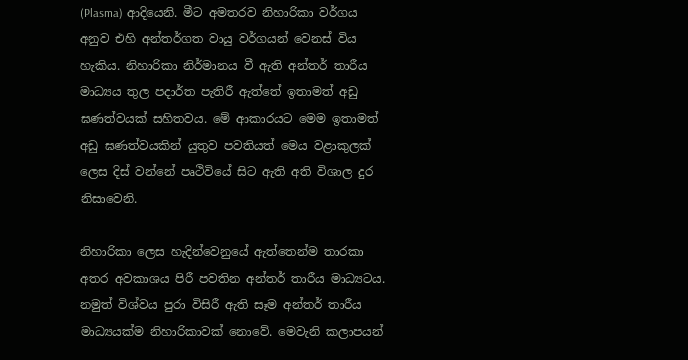(Plasma) ආදියෙනි. මීට අමතරව නිහාරිකා වර්ගය අනුව එහි අන්තර්ගත වායු වර්ගයන් වෙනස් විය හැකිය. නිහාරිකා නිර්මානය වී ඇති අන්තර් තාරීය මාධ්‍යය තුල පදාර්ත පැතිරී ඇත්තේ ඉතාමත් අඩු ඝණත්වයක් සහිතවය. මේ ආකාරයට මෙම ඉතාමත් අඩු ඝණත්වයකින් යුතුව පවතියත් මෙය වළාකුලක් ලෙස දිස් වන්නේ පෘථිවියේ සිට ඇති අති විශාල දුර නිසාවෙනි.

නිහාරිකා ලෙස හැදින්වෙනුයේ ඇත්තෙන්ම තාරකා අතර අවකාශය පිරී පවතින අන්තර් තාරීය මාධ්‍යටය. නමුත් විශ්වය පුරා විසිරී ඇති සෑම අන්තර් තාරීය මාධ්‍යයක්ම නිහාරිකාවක් නොවේ. මෙවැනි කලාපයන්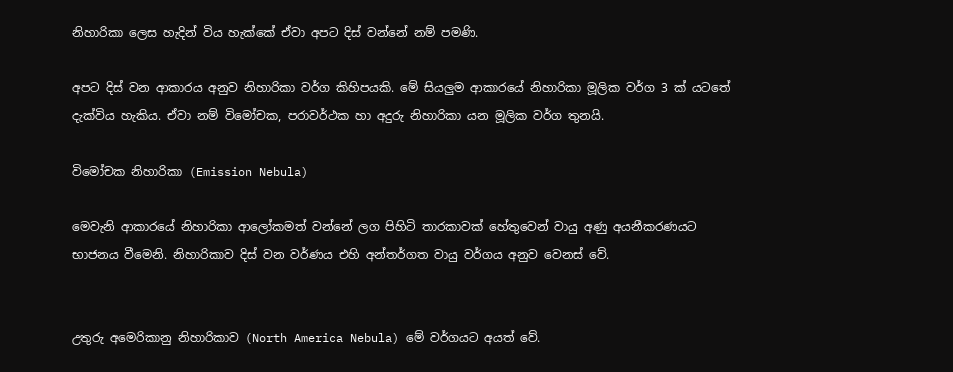නිහාරිකා ලෙස හැදින් විය හැක්කේ ඒවා අපට දිස් වන්නේ නම් පමණි.

අපට දිස් වන ආකාරය අනුව නිහාරිකා වර්ග කිහිපයකි. මේ සියලුම ආකාරයේ නිහාරිකා මූලික වර්ග 3 ක් යටතේ දැක්විය හැකිය. ඒවා නම් විමෝචක, පරාවර්ථක හා අදුරු නිහාරිකා යන මූලික වර්ග තුනයි.

විමෝචක නිහාරිකා (Emission Nebula)

මෙවැනි ආකාරයේ නිහාරිකා ආලෝකමත් වන්නේ ලග පිහිටි තාරකාවක් හේතුවෙන් වායු අණු අයනීකරණයට භාජනය වීමෙනි. නිහාරිකාව දිස් වන වර්ණය එහි අන්තර්ගත වායු වර්ගය අනුව වෙනස් වේ.


උතුරු අමෙරිකානු නිහාරිකාව (North America Nebula) මේ වර්ගයට අයත් වේ.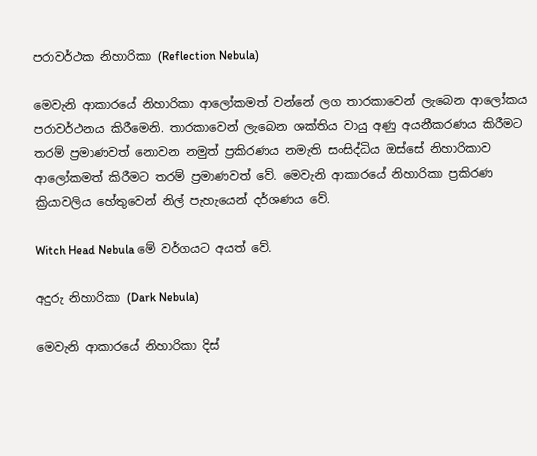පරාවර්ථක නිහාරිකා (Reflection Nebula)

මෙවැනි ආකාරයේ නිහාරිකා ආලෝකමත් වන්නේ ලග තාරකාවෙන් ලැබෙන ආලෝකය පරාවර්ථනය කිරීමෙනි. තාරකාවෙන් ලැබෙන ශක්තිය වායු අණු අයනීකරණය කිරීමට තරම් ප්‍රමාණවත් නොවන නමුත් ප්‍රකිරණය නමැති සංසිද්ධිය ඔස්සේ නිහාරිකාව ආලෝකමත් කිරීමට තරම් ප්‍රමාණවත් වේ. මෙවැනි ආකාරයේ නිහාරිකා ප්‍රකිරණ ක්‍රියාවලිය හේතුවෙන් නිල් පැහැයෙන් දර්ශණය වේ.

Witch Head Nebula මේ වර්ගයට අයත් වේ.

අදුරු නිහාරිකා (Dark Nebula)

මෙවැනි ආකාරයේ නිහාරිකා දිස්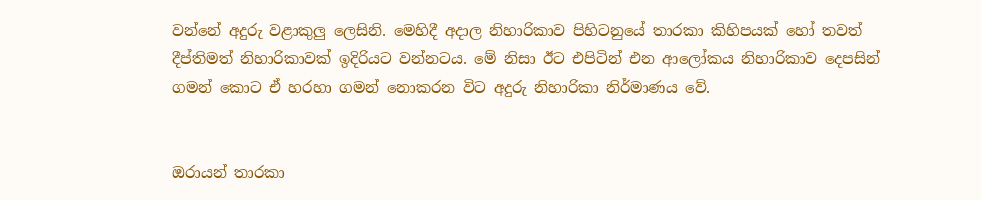වන්නේ අදුරු වළාකුලු ලෙසිනි. මෙහිදී අදාල නිහාරිකාව පිහිටනුයේ තාරකා කිහිපයක් හෝ තවත් දීප්තිමත් නිහාරිකාවක් ඉදිරියට වන්නටය. මේ නිසා ඊට එපිටින් එන ආලෝකය නිහාරිකාව දෙපසින් ගමන් කොට ඒ හරහා ගමන් නොකරන විට අදුරු නිහාරිකා නිර්මාණය වේ.


ඔරායන් තාරකා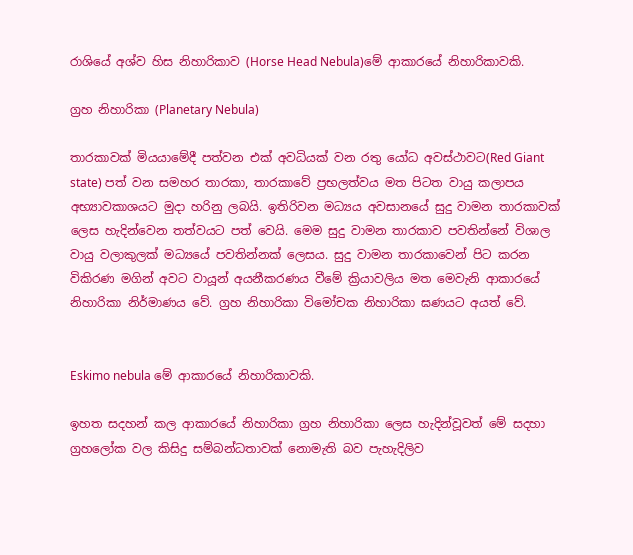රාශියේ අශ්ව හිස නිහාරිකාව (Horse Head Nebula)මේ ආකාරයේ නිහාරිකාවකි.

ග්‍රහ නිහාරිකා (Planetary Nebula)

තාරකාවක් මියයාමේදී පත්වන එක් අවධියක් වන රතු යෝධ අවස්ථාවට(Red Giant state) පත් වන සමහර තාරකා, තාරකාවේ ප්‍රභලත්වය මත පිටත වායු කලාපය අභ්‍යාවකාශයට මුදා හරිනු ලබයි. ඉතිරිවන මධ්‍යය අවසානයේ සුදු වාමන තාරකාවක් ලෙස හැදින්වෙන තත්වයට පත් වෙයි. මෙම සුදු වාමන තාරකාව පවතින්නේ විශාල වායු වලාකුලක් මධ්‍යයේ පවතින්නක් ලෙසය. සුදු වාමන තාරකාවෙන් පිට කරන විකිරණ මගින් අවට වායූන් අයනීකරණය වීමේ ක්‍රියාවලිය මත මෙවැනි ආකාරයේ නිහාරිකා නිර්මාණය වේ. ග්‍රහ නිහාරිකා විමෝචක නිහාරිකා ඝණයට අයත් වේ.


Eskimo nebula මේ ආකාරයේ නිහාරිකාවකි.

ඉහත සදහන් කල ආකාරයේ නිහාරිකා ග්‍රහ නිහාරිකා ලෙස හැදින්වූවත් මේ සදහා ග්‍රහලෝක වල කිසිදු සම්බන්ධතාවක් නොමැති බව පැහැදිලිව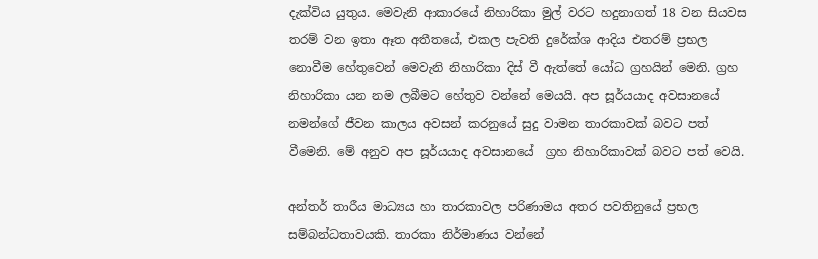දැක්විය යුතුය. මෙවැනි ආකාරයේ නිහාරිකා මුල් වරට හදුනාගත් 18 වන සියවස තරම් වන ඉතා ඈත අතීතයේ, එකල පැවති දුරේක්ශ ආදිය එතරම් ප්‍රභල නොවීම හේතුවෙන් මෙවැනි නිහාරිකා දිස් වී ඇත්තේ යෝධ ග්‍රහයින් මෙනි. ග්‍රහ නිහාරිකා යන නම ලබීමට හේතුව වන්නේ මෙයයි. අප සූර්යයාද අවසානයේ නමන්ගේ ජීවන කාලය අවසන් කරනුයේ සුදු වාමන තාරකාවක් බවට පත් වීමෙනි. මේ අනුව අප සූර්යයාද අවසානයේ  ග්‍රහ නිහාරිකාවක් බවට පත් වෙයි.

අන්තර් තාරීය මාධ්‍යය හා තාරකාවල පරිණාමය අතර පවතිනුයේ ප්‍රභල සම්බන්ධතාවයකි. තාරකා නිර්මාණය වන්නේ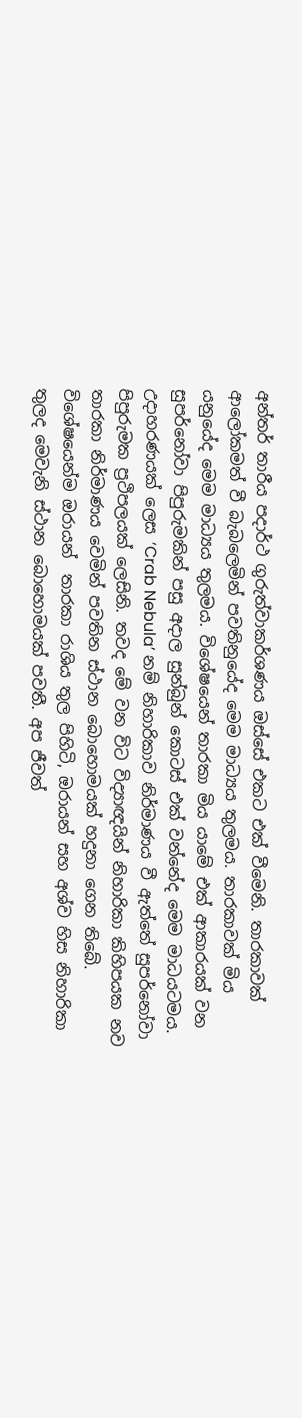අන්තර් තාරීය පදාර්ථ ගුරුත්වාකර්ශණය ඔස්සේ එකට එක් වීමෙනි. තාරකාවක් ආලෝකමත් වී බැබලෙමින් පවතිනුයේද මෙම මාධ්‍යය තුලමය. තාරකාවක් මිය යනුයේද මෙම මාධ්‍යය තුලමය. විශේෂයෙන් තාරකා මිය යාමේ එක් ආකාරයක් වන සුපර්නෝවා පිපුරුමකින් පසු අදාල සුන්බුන් කොටස් එක් වන්නේද මෙම මාධයටමය. උදාහරණයක් ලෙස ‘Crab Nebula’ නම් නිහාරිකාව නිර්මාණය වී ඇත්තේ සුපර්නෝවා පිපුරුමක ප්‍රථිපලයක් ලෙසිනි. තවද මේ වන විට විද්‍යාඥයින් නිහාරිකා කිහිපයක නව තාරකා නිර්මාණය වෙමින් පවතින ස්ථාන බොහොමයක් හදුනා ගෙන තිබේ. විශේෂයෙන්ම ඔරායන්  තාරකා රාශිය තුල පිහිටි, ඔරායන් සහ අශ්ව හිස නිහාරිකා තුලද මෙවැනි ස්ථාන බොහොමයක් පවතී. අප ජීවත්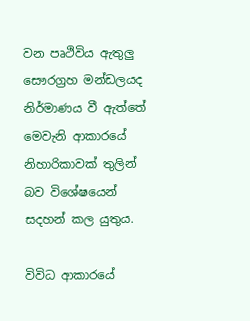වන පෘථිවිය ඇතුලු සෞරග්‍රහ මන්ඩලයද නිර්මාණය වී ඇත්තේ මෙවැනි ආකාරයේ නිහාරිකාවක් තුලින් බව විශේෂයෙන් සදහන් කල යුතුය.

විවිධ ආකාරයේ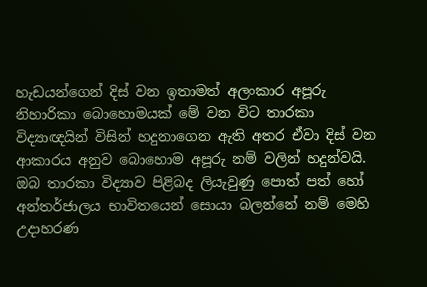හැඩයන්ගෙන් දිස් වන ඉතාමත් අලංකාර අපූරු නිහාරිකා බොහොමයක් මේ වන විට තාරකා විද්‍යාඥයින් විසින් හදුනාගෙන ඇති අතර ඒවා දිස් වන ආකාරය අනුව බොහොම අපූරු නම් වලින් හදුන්වයි. ඔබ තාරකා විද්‍යාව පිළිබද ලියැවුණු පොත් පත් හෝ අන්තර්ජාලය භාවිතයෙන් සොයා බලන්නේ නම් මෙහි උදාහරණ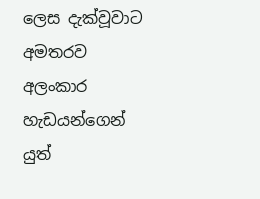ලෙස දැක්වූවාට අමතරව අලංකාර හැඩයන්ගෙන් යුත්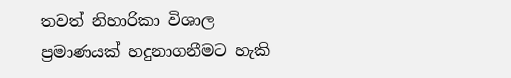තවත් නිහාරිකා විශාල ප්‍රමාණයක් හදුනාගනීමට හැකි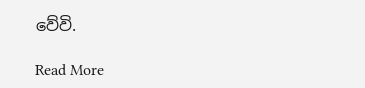වේවි.

Read More